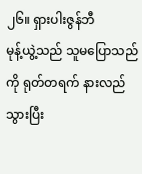၂၆။ ရှားပါးဇွန်ဘီ
မုန့်ယွဲ့သည် သူမပြောသည်ကို ရုတ်တရက် နားလည်သွားပြီး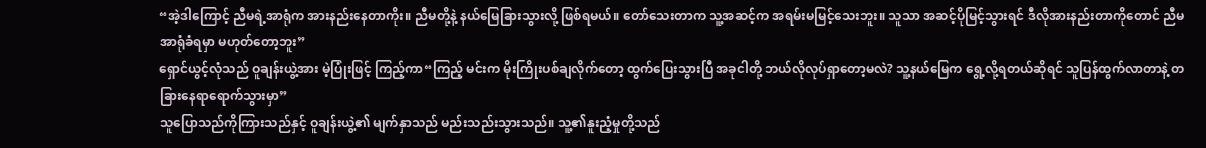“အဲ့ဒါကြောင့် ညီမရဲ့အာရုံက အားနည်းနေတာကိုး။ ညီမတို့နဲ့ နယ်မြေခြားသွားလို့ ဖြစ်ရမယ်။ တော်သေးတာက သူ့အဆင့်က အရမ်းမမြင့်သေးဘူး။ သူသာ အဆင့်ပိုမြင့်သွားရင် ဒီလိုအားနည်းတာကိုတောင် ညီမအာရုံခံရမှာ မဟုတ်တော့ဘူး”
ရှောင်ယွင့်လုံသည် ဝူချန်းယွဲ့အား မဲ့ပြုံးဖြင့် ကြည့်ကာ“ကြည့် မင်းက မိုးကြိုးပစ်ချလိုက်တော့ ထွက်ပြေးသွားပြီ အခုငါတို့ ဘယ်လိုလုပ်ရှာတော့မလဲ? သူ့နယ်မြေက ရွေ့လို့ရတယ်ဆိုရင် သူပြန်ထွက်လာတာနဲ့ တခြားနေရာရောက်သွားမှာ”
သူပြောသည်ကိုကြားသည်နှင့် ဝူချန်းယွဲ့၏ မျက်နှာသည် မည်းသည်းသွားသည်။ သူ့၏နူးညံ့မှုတို့သည်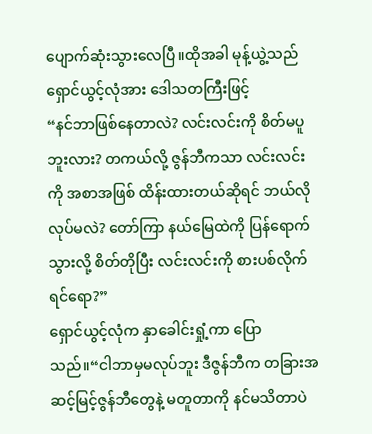ပျောက်ဆုံးသွားလေပြီ။ထိုအခါ မုန့်ယွဲ့သည် ရှောင်ယွင့်လုံအား ဒေါသတကြီးဖြင့်
“နင်ဘာဖြစ်နေတာလဲ? လင်းလင်းကို စိတ်မပူဘူးလား? တကယ်လို့ ဇွန်ဘီကသာ လင်းလင်းကို အစာအဖြစ် ထိန်းထားတယ်ဆိုရင် ဘယ်လိုလုပ်မလဲ? တော်ကြာ နယ်မြေထဲကို ပြန်ရောက်သွားလို့ စိတ်တိုပြီး လင်းလင်းကို စားပစ်လိုက်ရင်ရော?”
ရှောင်ယွင့်လုံက နှာခေါင်းရှုံ့ကာ ပြောသည်။“ငါဘာမှမလုပ်ဘူး ဒီဇွန်ဘီက တခြားအဆင့်မြင့်ဇွန်ဘီတွေနဲ့ မတူတာကို နင်မသိတာပဲ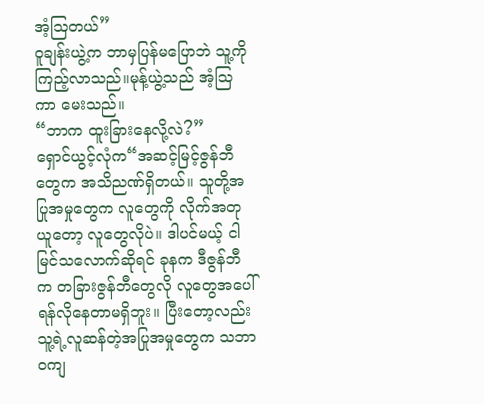အံ့သြတယ်”
ဝူချန်းယွဲ့က ဘာမှပြန်မပြောဘဲ သူ့ကိုကြည့်လာသည်။မုန့်ယွဲ့သည် အံ့သြကာ မေးသည်။
“ဘာက ထူးခြားနေလို့လဲ?”
ရှောင်ယွင့်လုံက“အဆင့်မြင့်ဇွန်ဘီတွေက အသိညဏ်ရှိတယ်။ သူတို့အပြုအမှုတွေက လူတွေကို လိုက်အတုယူတော့ လူတွေလိုပဲ။ ဒါပင်မယ့် ငါမြင်သလောက်ဆိုရင် ခုနက ဒီဇွန်ဘီက တခြားဇွန်ဘီတွေလို လူတွေအပေါ် ရန်လိုနေတာမရှိဘူး။ ပြီးတော့လည်း သူ့ရဲ့လူဆန်တဲ့အပြုအမှုတွေက သဘာဝကျ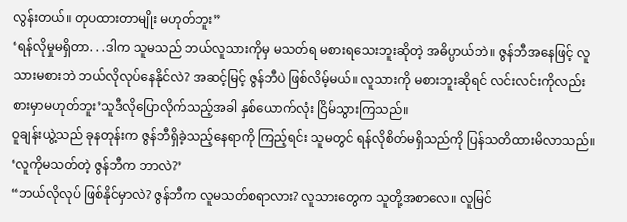လွန်းတယ်။ တုပထားတာမျိုး မဟုတ်ဘူး”
‘ရန်လိုမှုမရှိတာ. . .ဒါက သူမသည် ဘယ်လူသားကိုမှ မသတ်ရ မစားရသေးဘူးဆိုတဲ့ အဓိပ္ပာယ်ဘဲ။ ဇွန်ဘီအနေဖြင့် လူသားမစားဘဲ ဘယ်လိုလုပ်နေနိုင်လဲ? အဆင့်မြင့် ဇွန်ဘီပဲ ဖြစ်လိမ့်မယ်။ လူသားကို မစားဘူးဆိုရင် လင်းလင်းကိုလည်း စားမှာမဟုတ်ဘူး’သူဒီလိုပြောလိုက်သည့်အခါ နှစ်ယောက်လုံး ငြိမ်သွားကြသည်။
ဝူချန်းယွဲ့သည် ခုနတုန်းက ဇွန်ဘီရှိခဲ့သည့်နေရာကို ကြည့်ရင်း သူမတွင် ရန်လိုစိတ်မရှိသည်ကို ပြန်သတိထားမိလာသည်။
‘လူကိုမသတ်တဲ့ ဇွန်ဘီက ဘာလဲ?’
“ဘယ်လိုလုပ် ဖြစ်နိုင်မှာလဲ? ဇွန်ဘီက လူမသတ်စရာလား? လူသားတွေက သူတို့အစာလေ။ လူမြင်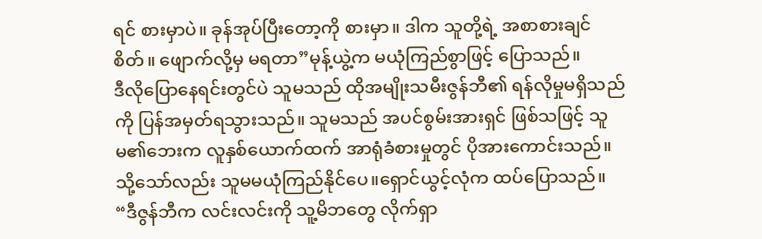ရင် စားမှာပဲ။ ခုန်အုပ်ပြီးတော့ကို စားမှာ။ ဒါက သူတို့ရဲ့ အစာစားချင်စိတ်။ ဖျောက်လို့မှ မရတာ”မုန့်ယွဲ့က မယုံကြည်စွာဖြင့် ပြောသည်။
ဒီလိုပြောနေရင်းတွင်ပဲ သူမသည် ထိုအမျိုးသမီးဇွန်ဘီ၏ ရန်လိုမှုမရှိသည်ကို ပြန်အမှတ်ရသွားသည်။ သူမသည် အပင်စွမ်းအားရှင် ဖြစ်သဖြင့် သူမ၏ဘေးက လူနှစ်ယောက်ထက် အာရုံခံစားမှုတွင် ပိုအားကောင်းသည်။ သို့သော်လည်း သူမမယုံကြည်နိုင်ပေ။ရှောင်ယွင့်လုံက ထပ်ပြောသည်။
“ဒီဇွန်ဘီက လင်းလင်းကို သူ့မိဘတွေ လိုက်ရှာ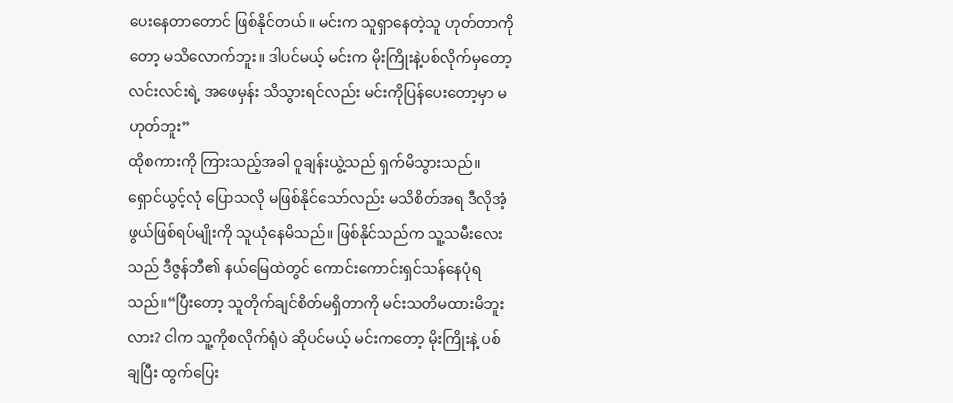ပေးနေတာတောင် ဖြစ်နိုင်တယ်။ မင်းက သူရှာနေတဲ့သူ ဟုတ်တာကိုတော့ မသိလောက်ဘူး။ ဒါပင်မယ့် မင်းက မိုးကြိုးနဲ့ပစ်လိုက်မှတော့ လင်းလင်းရဲ့ အဖေမှန်း သိသွားရင်လည်း မင်းကိုပြန်ပေးတော့မှာ မဟုတ်ဘူး”
ထိုစကားကို ကြားသည့်အခါ ဝူချန်းယွဲ့သည် ရှက်မိသွားသည်။ ရှောင်ယွင့်လုံ ပြောသလို မဖြစ်နိုင်သော်လည်း မသိစိတ်အရ ဒီလိုအံ့ဖွယ်ဖြစ်ရပ်မျိုးကို သူယုံနေမိသည်။ ဖြစ်နိုင်သည်က သူ့သမီးလေးသည် ဒီဇွန်ဘီ၏ နယ်မြေထဲတွင် ကောင်းကောင်းရှင်သန်နေပုံရသည်။“ပြီးတော့ သူတိုက်ချင်စိတ်မရှိတာကို မင်းသတိမထားမိဘူးလား? ငါက သူ့ကိုစလိုက်ရုံပဲ ဆိုပင်မယ့် မင်းကတော့ မိုးကြိုးနဲ့ ပစ်ချပြီး ထွက်ပြေး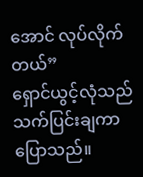အောင် လုပ်လိုက်တယ်”
ရှောင်ယွင့်လုံသည် သက်ပြင်းချကာ ပြောသည်။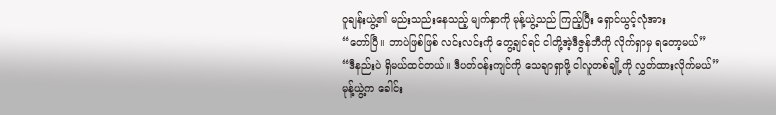ဝူချန်းယွဲ့၏ မည်းသည်းနေသည့် မျက်နှာကို မုန့်ယွဲ့သည် ကြည့်ပြီး ရှောင်ယွင့်လုံအား
“တော်ပြီ။ ဘာပဲဖြစ်ဖြစ် လင်းလင်းကို တွေ့ချင်ရင် ငါတို့အဲ့ဒီဇွန်ဘီကို လိုက်ရှာမှ ရတော့မယ်”
“ဒီနည်းပဲ ရှိမယ်ထင်တယ်။ ဒီပတ်ဝန်းကျင်ကို သေချာရှာဖို့ ငါလူတစ်ချို့ကို လွှတ်ထားလိုက်မယ်”
မုန့်ယွဲ့က ခေါင်း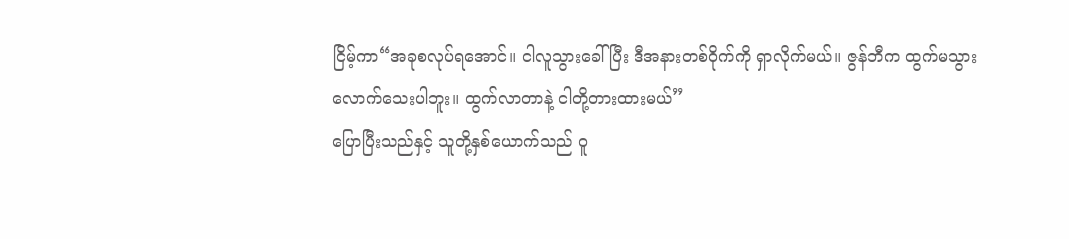ငြိမ့်ကာ“အခုစလုပ်ရအောင်။ ငါလူသွားခေါ်ပြီး ဒီအနားတစ်ဝိုက်ကို ရှာလိုက်မယ်။ ဇွန်ဘီက ထွက်မသွားလောက်သေးပါဘူး။ ထွက်လာတာနဲ့ ငါတို့တားထားမယ်”
ပြောပြီးသည်နှင့် သူတို့နှစ်ယောက်သည် ဝူ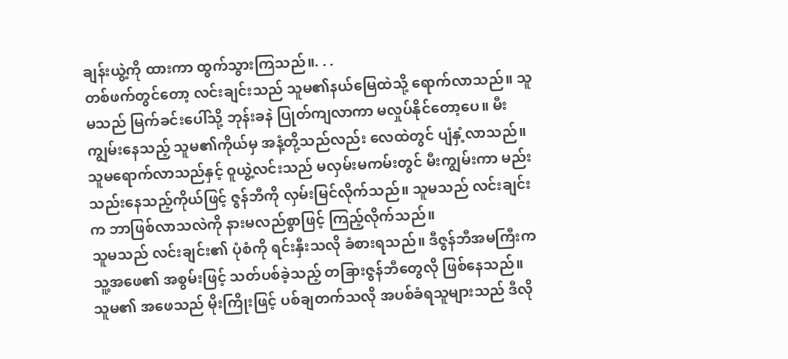ချန်းယွဲ့ကို ထားကာ ထွက်သွားကြသည်။. . .
တစ်ဖက်တွင်တော့ လင်းချင်းသည် သူမ၏နယ်မြေထဲသို့ ရောက်လာသည်။ သူမသည် မြက်ခင်းပေါ်သို့ ဘုန်းခနဲ ပြုတ်ကျလာကာ မလှုပ်နိုင်တော့ပေ။ မီးကျွမ်းနေသည့် သူမ၏ကိုယ်မှ အနံ့တို့သည်လည်း လေထဲတွင် ပျံနှံ့လာသည်။သူမရောက်လာသည်နှင့် ဝူယွဲ့လင်းသည် မလှမ်းမကမ်းတွင် မီးကျွမ်းကာ မည်းသည်းနေသည့်ကိုယ်ဖြင့် ဇွန်ဘီကို လှမ်းမြင်လိုက်သည်။ သူမသည် လင်းချင်းက ဘာဖြစ်လာသလဲကို နားမလည်စွာဖြင့် ကြည့်လိုက်သည်။
သူမသည် လင်းချင်း၏ ပုံစံကို ရင်းနှီးသလို ခံစားရသည်။ ဒီဇွန်ဘီအမကြီးက သူ့အဖေ၏ အစွမ်းဖြင့် သတ်ပစ်ခဲ့သည့် တခြားဇွန်ဘီတွေလို ဖြစ်နေသည်။ သူမ၏ အဖေသည် မိုးကြိုးဖြင့် ပစ်ချတက်သလို အပစ်ခံရသူများသည် ဒီလို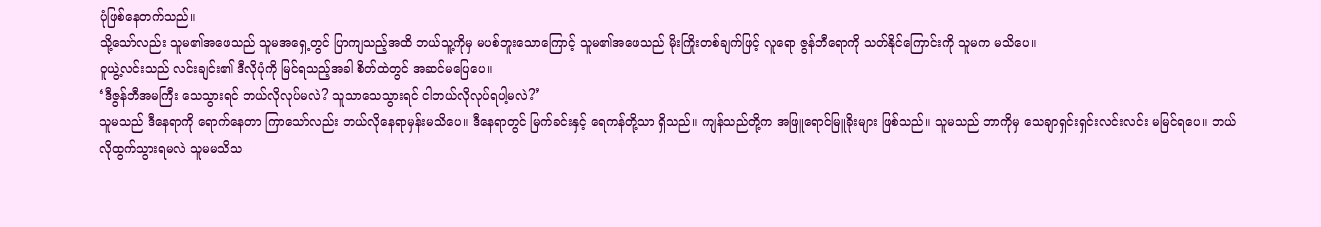ပုံဖြစ်နေတက်သည်။
သို့သော်လည်း သူမ၏အဖေသည် သူမအရှေ့တွင် ပြာကျသည့်အထိ ဘယ်သူ့ကိုမှ မပစ်ဘူးသောကြောင့် သူမ၏အဖေသည် မိုးကြိုးတစ်ချက်ဖြင့် လူရော ဇွန်ဘီရောကို သတ်နိုင်ကြောင်းကို သူမက မသိပေ။
ဝူယွဲ့လင်းသည် လင်းချင်း၏ ဒီလိုပုံကို မြင်ရသည့်အခါ စိတ်ထဲတွင် အဆင်မပြေပေ။
‘ဒီဇွန်ဘီအမကြီး သေသွားရင် ဘယ်လိုလုပ်မလဲ? သူသာသေသွားရင် ငါဘယ်လိုလုပ်ရပါ့မလဲ?’
သူမသည် ဒီနေရာကို ရောက်နေတာ ကြာသော်လည်း ဘယ်လိုနေရာမှန်းမသိပေ။ ဒီနေရာတွင် မြက်ခင်းနှင့် ရေကန်တို့သာ ရှိသည်။ ကျန်သည်တို့က အဖြူရောင်မြူခိုးများ ဖြစ်သည်။ သူမသည် ဘာကိုမှ သေချာရှင်းရှင်းလင်းလင်း မမြင်ရပေ။ ဘယ်လိုထွက်သွားရမလဲ သူမမသိသ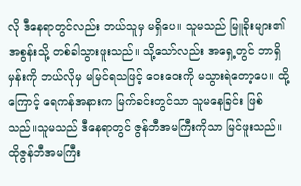လို ဒီနေရာတွင်လည်း ဘယ်သူမှ မရှိပေ။ သူမသည် မြူခိုးများ၏ အစွန်းသို့ တစ်ခါသွားဖူးသည်။ သို့သော်လည်း အရှေ့တွင် ဘာရှိမှန်းကို ဘယ်လိုမှ မမြင်ရသဖြင့် ဝေးဝေးကို မသွားရဲတော့ပေ။ ထို့ကြောင့် ရေကန်အနားက မြက်ခင်းတွင်သာ သူမနေခြင်း ဖြစ်သည်။သူမသည် ဒီနေရာတွင် ဇွန်ဘီအမကြီးကိုသာ မြင်ဖူးသည်။ ထိုဇွန်ဘီအမကြီး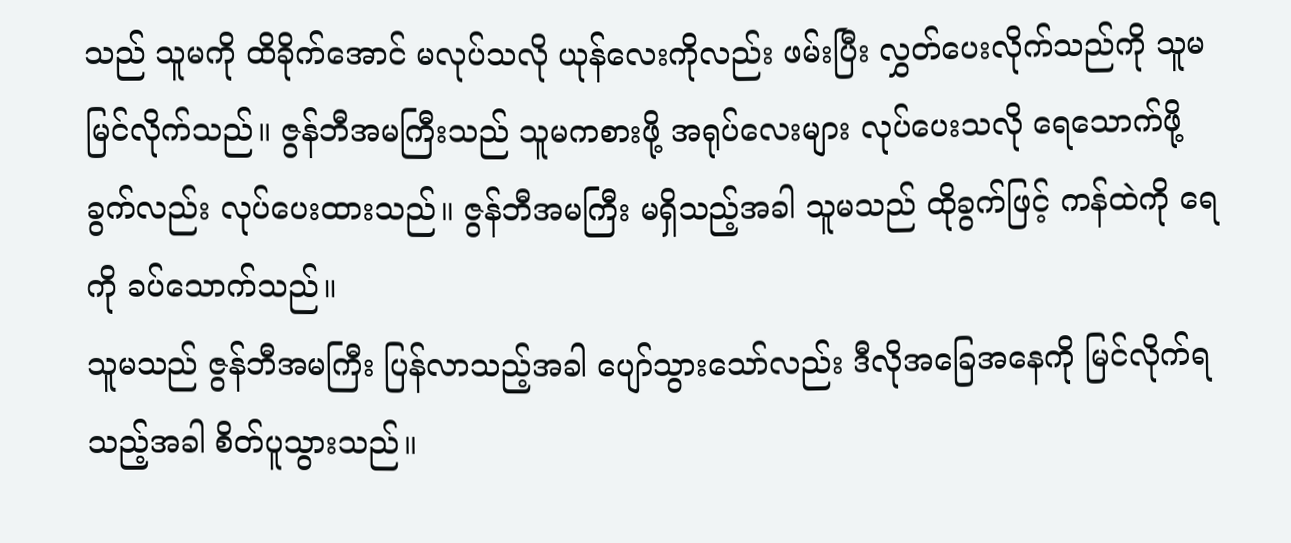သည် သူမကို ထိခိုက်အောင် မလုပ်သလို ယုန်လေးကိုလည်း ဖမ်းပြီး လွှတ်ပေးလိုက်သည်ကို သူမမြင်လိုက်သည်။ ဇွန်ဘီအမကြီးသည် သူမကစားဖို့ အရုပ်လေးများ လုပ်ပေးသလို ရေသောက်ဖို့ ခွက်လည်း လုပ်ပေးထားသည်။ ဇွန်ဘီအမကြီး မရှိသည့်အခါ သူမသည် ထိုခွက်ဖြင့် ကန်ထဲကို ရေကို ခပ်သောက်သည်။
သူမသည် ဇွန်ဘီအမကြီး ပြန်လာသည့်အခါ ပျော်သွားသော်လည်း ဒီလိုအခြေအနေကို မြင်လိုက်ရသည့်အခါ စိတ်ပူသွားသည်။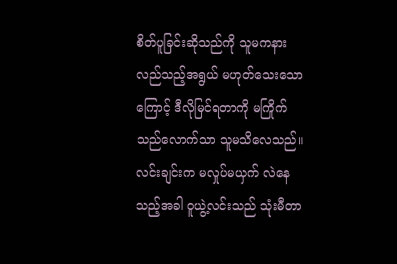စိတ်ပူခြင်းဆိုသည်ကို သူမကနားလည်သည့်အရွယ် မဟုတ်သေးသောကြောင့် ဒီလိုမြင်ရတာကို မကြိုက်သည်လောက်သာ သူမသိလေသည်။
လင်းချင်းက မလှုပ်မယှက် လဲနေသည့်အခါ ဝူယွဲ့လင်းသည် သုံးမီတာ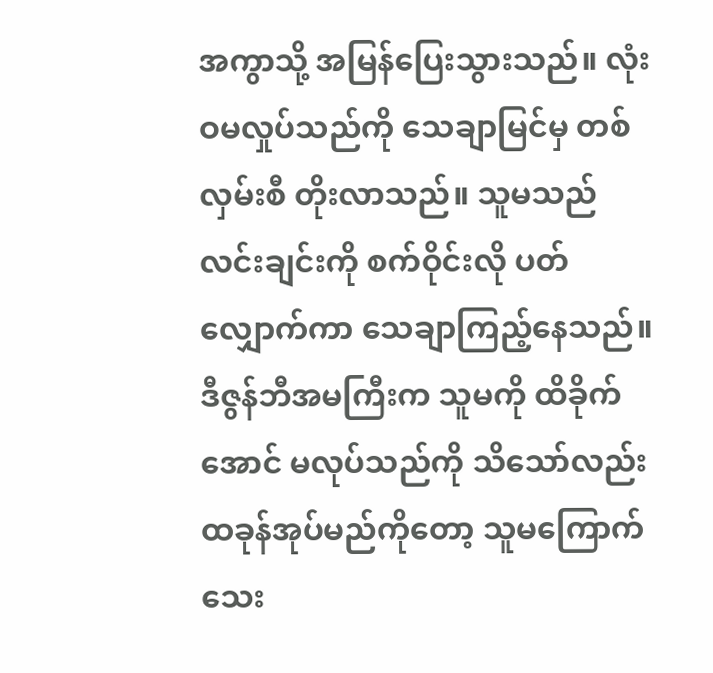အကွာသို့ အမြန်ပြေးသွားသည်။ လုံးဝမလှုပ်သည်ကို သေချာမြင်မှ တစ်လှမ်းစီ တိုးလာသည်။ သူမသည် လင်းချင်းကို စက်ဝိုင်းလို ပတ်လျှောက်ကာ သေချာကြည့်နေသည်။ ဒီဇွန်ဘီအမကြီးက သူမကို ထိခိုက်အောင် မလုပ်သည်ကို သိသော်လည်း ထခုန်အုပ်မည်ကိုတော့ သူမကြောက်သေး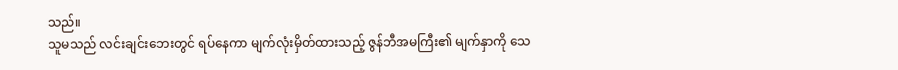သည်။
သူမသည် လင်းချင်းဘေးတွင် ရပ်နေကာ မျက်လုံးမှိတ်ထားသည့် ဇွန်ဘီအမကြီး၏ မျက်နှာကို သေ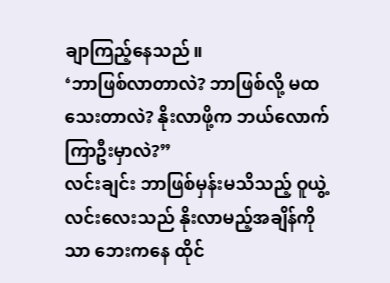ချာကြည့်နေသည်။
‘ဘာဖြစ်လာတာလဲ? ဘာဖြစ်လို့ မထသေးတာလဲ? နိုးလာဖို့က ဘယ်လောက်ကြာဦးမှာလဲ?”
လင်းချင်း ဘာဖြစ်မှန်းမသိသည့် ဝူယွဲ့လင်းလေးသည် နိုးလာမည့်အချိန်ကိုသာ ဘေးကနေ ထိုင်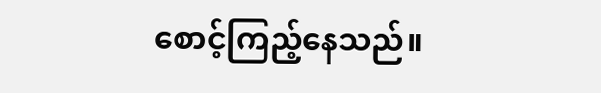စောင့်ကြည့်နေသည်။